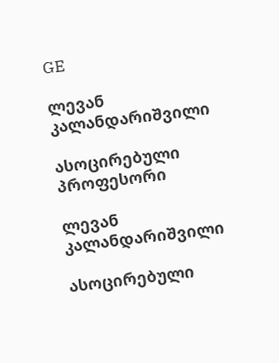GE

ლევან კალანდარიშვილი

ასოცირებული პროფესორი

ლევან კალანდარიშვილი

ასოცირებული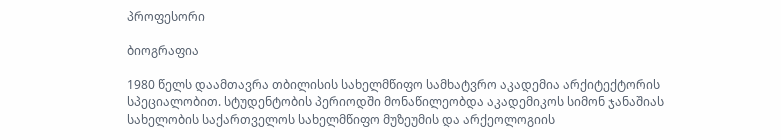პროფესორი

ბიოგრაფია

1980 წელს დაამთავრა თბილისის სახელმწიფო სამხატვრო აკადემია არქიტექტორის სპეციალობით. სტუდენტობის პერიოდში მონაწილეობდა აკადემიკოს სიმონ ჯანაშიას სახელობის საქართველოს სახელმწიფო მუზეუმის და არქეოლოგიის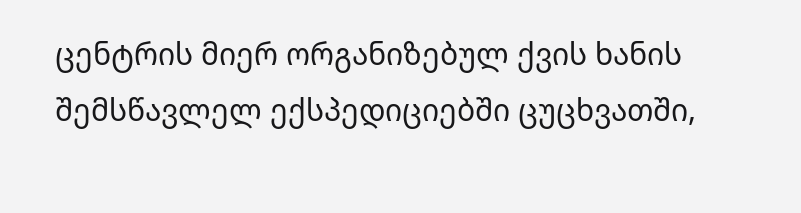ცენტრის მიერ ორგანიზებულ ქვის ხანის შემსწავლელ ექსპედიციებში ცუცხვათში,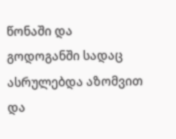წონაში და გოდოგანში სადაც ასრულებდა აზომვით და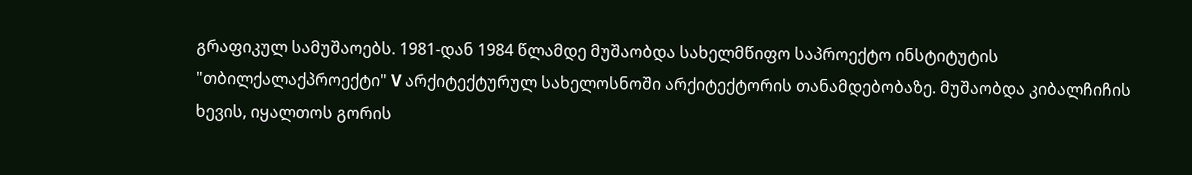გრაფიკულ სამუშაოებს. 1981-დან 1984 წლამდე მუშაობდა სახელმწიფო საპროექტო ინსტიტუტის "თბილქალაქპროექტი" V არქიტექტურულ სახელოსნოში არქიტექტორის თანამდებობაზე. მუშაობდა კიბალჩიჩის ხევის, იყალთოს გორის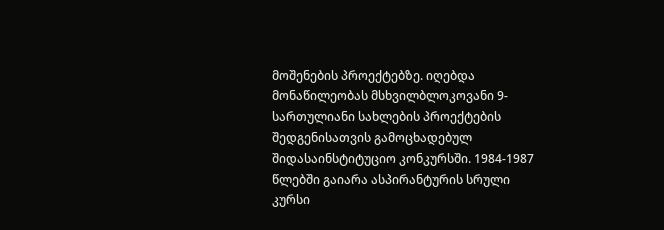მოშენების პროექტებზე. იღებდა მონაწილეობას მსხვილბლოკოვანი 9-სართულიანი სახლების პროექტების შედგენისათვის გამოცხადებულ შიდასაინსტიტუციო კონკურსში. 1984-1987 წლებში გაიარა ასპირანტურის სრული კურსი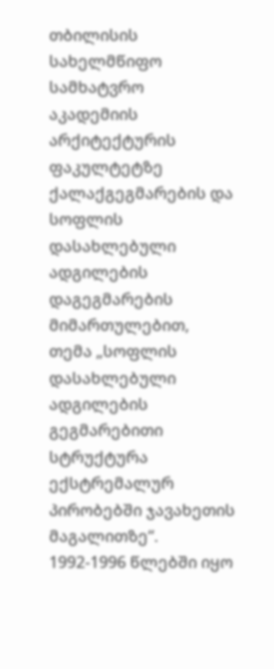თბილისის სახელმწიფო სამხატვრო აკადემიის არქიტექტურის ფაკულტეტზე ქალაქგეგმარების და სოფლის დასახლებული ადგილების დაგეგმარების მიმართულებით, თემა „სოფლის დასახლებული ადგილების გეგმარებითი სტრუქტურა ექსტრემალურ პირობებში ჯავახეთის მაგალითზე“. 1992-1996 წლებში იყო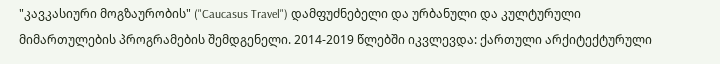"კავკასიური მოგზაურობის" ("Caucasus Travel") დამფუძნებელი და ურბანული და კულტურული მიმართულების პროგრამების შემდგენელი. 2014-2019 წლებში იკვლევდა: ქართული არქიტექტურული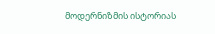მოდერნიზმის ისტორიას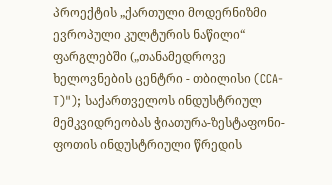პროექტის „ქართული მოდერნიზმი ევროპული კულტურის ნაწილი“ ფარგლებში („თანამედროვე ხელოვნების ცენტრი - თბილისი (CCA-T)"); საქართველოს ინდუსტრიულ მემკვიდრეობას ჭიათურა-ზესტაფონი-ფოთის ინდუსტრიული წრედის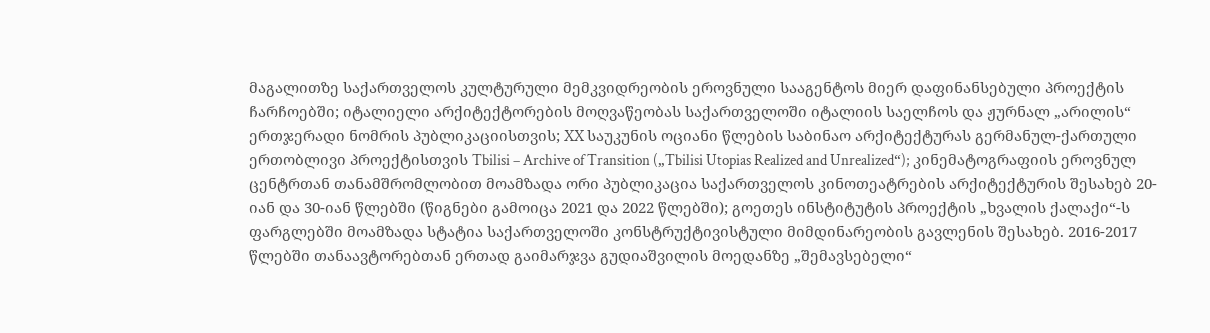მაგალითზე საქართველოს კულტურული მემკვიდრეობის ეროვნული სააგენტოს მიერ დაფინანსებული პროექტის ჩარჩოებში; იტალიელი არქიტექტორების მოღვაწეობას საქართველოში იტალიის საელჩოს და ჟურნალ „არილის“ ერთჯერადი ნომრის პუბლიკაციისთვის; XX საუკუნის ოციანი წლების საბინაო არქიტექტურას გერმანულ-ქართული ერთობლივი პროექტისთვის Tbilisi – Archive of Transition („Tbilisi Utopias Realized and Unrealized“); კინემატოგრაფიის ეროვნულ ცენტრთან თანამშრომლობით მოამზადა ორი პუბლიკაცია საქართველოს კინოთეატრების არქიტექტურის შესახებ 20-იან და 30-იან წლებში (წიგნები გამოიცა 2021 და 2022 წლებში); გოეთეს ინსტიტუტის პროექტის „ხვალის ქალაქი“-ს ფარგლებში მოამზადა სტატია საქართველოში კონსტრუქტივისტული მიმდინარეობის გავლენის შესახებ. 2016-2017 წლებში თანაავტორებთან ერთად გაიმარჯვა გუდიაშვილის მოედანზე „შემავსებელი“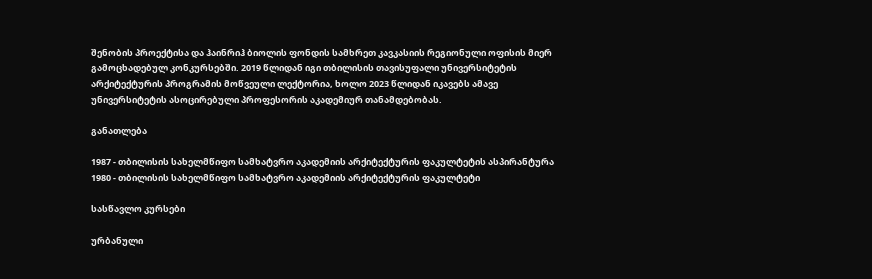შენობის პროექტისა და ჰაინრიჰ ბიოლის ფონდის სამხრეთ კავკასიის რეგიონული ოფისის მიერ გამოცხადებულ კონკურსებში. 2019 წლიდან იგი თბილისის თავისუფალი უნივერსიტეტის არქიტექტურის პროგრამის მოწვეული ლექტორია, ხოლო 2023 წლიდან იკავებს ამავე უნივერსიტეტის ასოცირებული პროფესორის აკადემიურ თანამდებობას.

განათლება

1987 - თბილისის სახელმწიფო სამხატვრო აკადემიის არქიტექტურის ფაკულტეტის ასპირანტურა
1980 - თბილისის სახელმწიფო სამხატვრო აკადემიის არქიტექტურის ფაკულტეტი

სასწავლო კურსები

ურბანული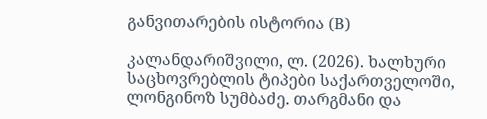განვითარების ისტორია (B)

კალანდარიშვილი, ლ. (2026). ხალხური საცხოვრებლის ტიპები საქართველოში, ლონგინოზ სუმბაძე. თარგმანი და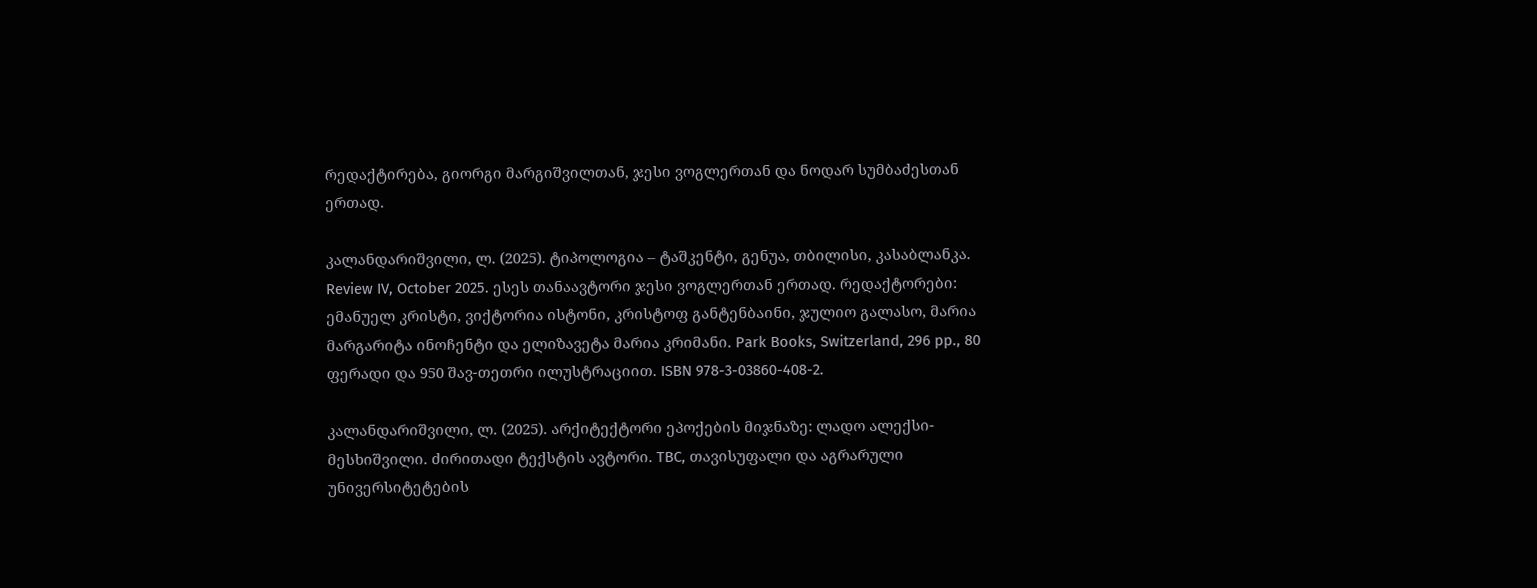რედაქტირება, გიორგი მარგიშვილთან, ჯესი ვოგლერთან და ნოდარ სუმბაძესთან ერთად.

კალანდარიშვილი, ლ. (2025). ტიპოლოგია – ტაშკენტი, გენუა, თბილისი, კასაბლანკა. Review IV, October 2025. ესეს თანაავტორი ჯესი ვოგლერთან ერთად. რედაქტორები: ემანუელ კრისტი, ვიქტორია ისტონი, კრისტოფ განტენბაინი, ჯულიო გალასო, მარია მარგარიტა ინოჩენტი და ელიზავეტა მარია კრიმანი. Park Books, Switzerland, 296 pp., 80 ფერადი და 950 შავ-თეთრი ილუსტრაციით. ISBN 978-3-03860-408-2.

კალანდარიშვილი, ლ. (2025). არქიტექტორი ეპოქების მიჯნაზე: ლადო ალექსი-მესხიშვილი. ძირითადი ტექსტის ავტორი. TBC, თავისუფალი და აგრარული უნივერსიტეტების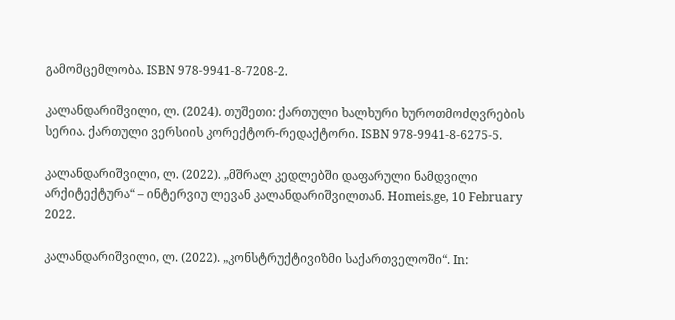გამომცემლობა. ISBN 978-9941-8-7208-2.

კალანდარიშვილი, ლ. (2024). თუშეთი: ქართული ხალხური ხუროთმოძღვრების სერია. ქართული ვერსიის კორექტორ-რედაქტორი. ISBN 978-9941-8-6275-5.

კალანდარიშვილი, ლ. (2022). „მშრალ კედლებში დაფარული ნამდვილი არქიტექტურა“ – ინტერვიუ ლევან კალანდარიშვილთან. Homeis.ge, 10 February 2022.

კალანდარიშვილი, ლ. (2022). „კონსტრუქტივიზმი საქართველოში“. In: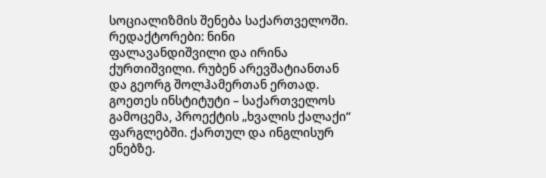სოციალიზმის შენება საქართველოში. რედაქტორები: ნინი ფალავანდიშვილი და ირინა ქურთიშვილი. რუბენ არევშატიანთან და გეორგ შოლჰამერთან ერთად. გოეთეს ინსტიტუტი – საქართველოს გამოცემა, პროექტის „ხვალის ქალაქი“ ფარგლებში. ქართულ და ინგლისურ ენებზე.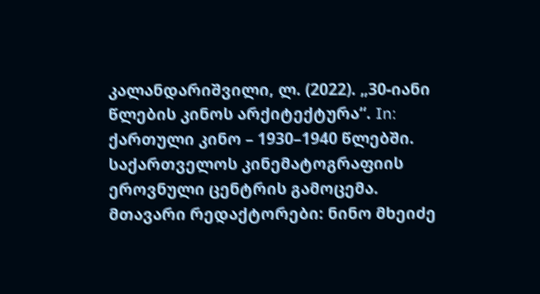კალანდარიშვილი, ლ. (2022). „30-იანი წლების კინოს არქიტექტურა“. In: ქართული კინო – 1930–1940 წლებში. საქართველოს კინემატოგრაფიის ეროვნული ცენტრის გამოცემა. მთავარი რედაქტორები: ნინო მხეიძე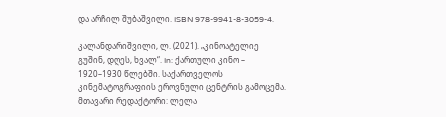და არჩილ შუბაშვილი. ISBN 978-9941-8-3059-4.

კალანდარიშვილი, ლ. (2021). „კინოატელიე გუშინ, დღეს, ხვალ“. In: ქართული კინო – 1920–1930 წლებში. საქართველოს კინემატოგრაფიის ეროვნული ცენტრის გამოცემა. მთავარი რედაქტორი: ლელა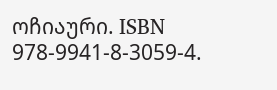ოჩიაური. ISBN 978-9941-8-3059-4.